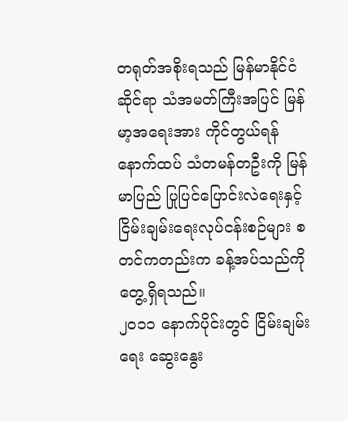တရုတ်အစိုးရသည် မြန်မာနိုင်ငံဆိုင်ရာ သံအမတ်ကြီးအပြင် မြန်မာ့အရေးအား ကိုင်တွယ်ရန် နောက်ထပ် သံတမန်တဦးကို မြန်မာပြည် ပြုပြင်ပြောင်းလဲရေးနှင့် ငြိမ်းချမ်းရေးလုပ်ငန်းစဉ်များ စတင်ကတည်းက ခန့်အပ်သည်ကို တွေ့ရှိရသည်။
၂၀၁၁ နောက်ပိုင်းတွင် ငြိမ်းချမ်းရေး ဆွေးနွေး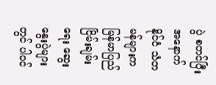ပွဲ စတင်ပြီး အနောက်နိုင်ငံ သံတမန်များက မြန်မာပြည် ငြိမ်းချမ်းရေး ဆွေး နွေးပွဲများတွင် ပါဝင်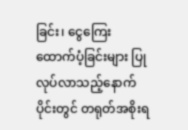ခြင်း၊ ငွေကြေး ထောက်ပံ့ခြင်းများ ပြုလုပ်လာသည့်နောက်ပိုင်းတွင် တရုတ်အစိုးရ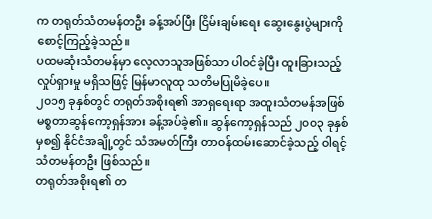က တရုတ်သံတမန်တဦး ခန့်အပ်ပြီး ငြိမ်းချမ်းရေး ဆွေးနွေးပွဲများကို စောင့်ကြည့်ခဲ့သည်။
ပထမဆုံးသံတမန်မှာ လေ့လာသူအဖြစ်သာ ပါဝင်ခဲ့ပြီး ထူးခြားသည့်လှုပ်ရှားမှု မရှိသဖြင့် မြန်မာလူထု သတိမပြုမိခဲ့ပေ။
၂၀၁၅ ခုနှစ်တွင် တရုတ်အစိုးရ၏ အာရှရေးရာ အထူးသံတမန်အဖြစ် မစ္စတာဆွန်ကော့ရှန်အား ခန့်အပ်ခဲ့၏။ ဆွန်ကော့ရှန်သည် ၂၀၀၃ ခုနှစ်မှစ၍ နိုင်ငံအချို့တွင် သံအမတ်ကြီး တာဝန်ထမ်းဆောင်ခဲ့သည့် ဝါရင့် သံတမန်တဦး ဖြစ်သည်။
တရုတ်အစိုးရ၏ တ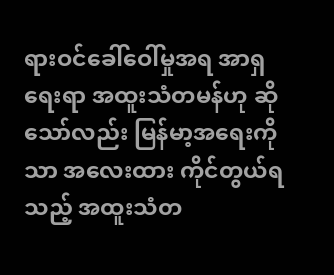ရားဝင်ခေါ်ဝေါ်မှုအရ အာရှရေးရာ အထူးသံတမန်ဟု ဆိုသော်လည်း မြန်မာ့အရေးကိုသာ အလေးထား ကိုင်တွယ်ရသည့် အထူးသံတ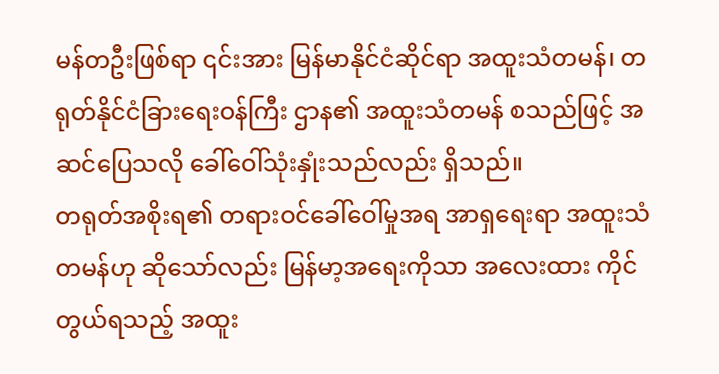မန်တဦးဖြစ်ရာ ၎င်းအား မြန်မာနိုင်ငံဆိုင်ရာ အထူးသံတမန်၊ တရုတ်နိုင်ငံခြားရေးဝန်ကြီး ဌာန၏ အထူးသံတမန် စသည်ဖြင့် အဆင်ပြေသလို ခေါ်ဝေါ်သုံးနှုံးသည်လည်း ရှိသည်။
တရုတ်အစိုးရ၏ တရားဝင်ခေါ်ဝေါ်မှုအရ အာရှရေးရာ အထူးသံတမန်ဟု ဆိုသော်လည်း မြန်မာ့အရေးကိုသာ အလေးထား ကိုင်တွယ်ရသည့် အထူး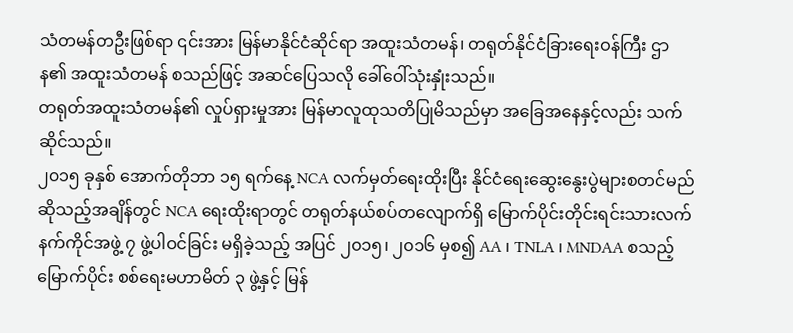သံတမန်တဦးဖြစ်ရာ ၎င်းအား မြန်မာနိုင်ငံဆိုင်ရာ အထူးသံတမန်၊ တရုတ်နိုင်ငံခြားရေးဝန်ကြီး ဌာန၏ အထူးသံတမန် စသည်ဖြင့် အဆင်ပြေသလို ခေါ်ဝေါ်သုံးနှုံးသည်။
တရုတ်အထူးသံတမန်၏ လှုပ်ရှားမှုအား မြန်မာလူထုသတိပြုမိသည်မှာ အခြေအနေနှင့်လည်း သက်ဆိုင်သည်။
၂၀၁၅ ခုနှစ် အောက်တိုဘာ ၁၅ ရက်နေ့ NCA လက်မှတ်ရေးထိုးပြီး နိုင်ငံရေးဆွေးနွေးပွဲများစတင်မည်ဆိုသည့်အချိန်တွင် NCA ရေးထိုးရာတွင် တရုတ်နယ်စပ်တလျောက်ရှိ မြောက်ပိုင်းတိုင်းရင်းသားလက်နက်ကိုင်အဖွဲ့ ၇ ဖွဲ့ပါဝင်ခြင်း မရှိခဲ့သည့် အပြင် ၂၀၁၅၊ ၂၀၁၆ မှစ၍ AA ၊ TNLA ၊ MNDAA စသည့် မြောက်ပိုင်း စစ်ရေးမဟာမိတ် ၃ ဖွဲ့နှင့် မြန်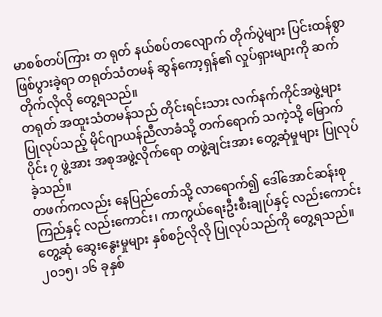မာစစ်တပ်ကြား တ ရုတ် နယ်စပ်တလျောက် တိုက်ပွဲများ ပြင်းထန်စွာ ဖြစ်ပွားခဲ့ရာ တရုတ်သံတမန် ဆွန်ကော့ရှန်၏ လှုပ်ရှားများကို ဆက်တိုက်လိုလို တွေ့ရသည်။
တရုတ် အထူးသံတမန်သည် တိုင်းရင်းသား လက်နက်ကိုင်အဖွဲ့များ ပြုလုပ်သည့် မိုင်ဂျာယန်ညီလာခံသို့ တက်ရောက် သကဲ့သို့ မြောက်ပိုင်း ၇ ဖွဲ့အား အစုအဖွဲ့လိုက်ရော တဖွဲ့ချင်းအား တွေ့ဆုံမှုများ ပြုလုပ်ခဲ့သည်။
တဖက်ကလည်း နေပြည်တော်သို့ လာရောက်၍ ဒေါ်အောင်ဆန်းစုကြည်နှင့် လည်းကောင်း၊ ကာကွယ်ရေးဦးစီးချုပ်နှင့် လည်းကောင်း တွေ့ဆုံ ဆွေးနွေးမှုများ နှစ်စဉ်လိုလို ပြုလုပ်သည်ကို တွေ့ရသည်။
၂၀၁၅၊ ၁၆ ခုနှစ်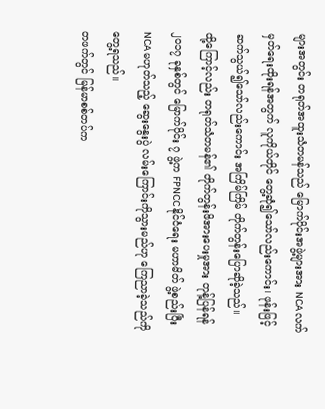များအတွင်း တရုတ်အထူးသံတမန်သည် မြောက်ပိုင်းအဖွဲ့များအား NCA လက်မှတ်ရေးထိုးရန်အတွက် လူကိုယ်တိုင် တွေ့ဆုံ၍သော်လည်းကောင်း၊ ဖုန်းဖြင့် ဆက်သွယ်၍သော်လည်းကောင်း အကြိမ်ကြိမ် တိုက်တွန်းပြောဆိုခဲ့သည်။
ထို့ကြောင့်လည်း တရုတ်သံတမန်၏ တိုက်တွန်းဖိအားပေးမှုအား တုန့်ပြန်ရန် ၂၀၁၇ ခုနှစ်တွင် မြောက်ပိုင်း ၇ ဖွဲ့က FPNCC နိုင်ငံရေး မဟာမိတ် ဖွဲ့စည်းပြီး NCA မဟုတ်သည့် ဆွေးနွေးပွဲ လမ်းကြောင်းကိုသွားမည်ဟု ကြေညာခဲ့သည်ကို တွေ့ရသည်။
တဖက်တွင် မြန်မာစစ်တပ်က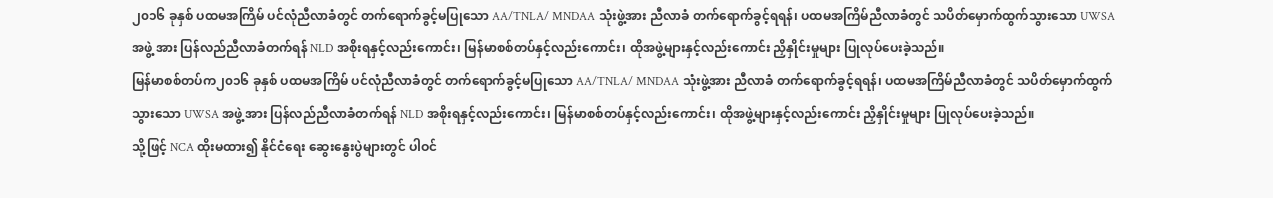၂၀၁၆ ခုနှစ် ပထမအကြိမ် ပင်လုံညီလာခံတွင် တက်ရောက်ခွင့်မပြုသော AA/TNLA/ MNDAA သုံးဖွဲ့အား ညီလာခံ တက်ရောက်ခွင့်ရရန်၊ ပထမအကြိမ်ညီလာခံတွင် သပိတ်မှောက်ထွက်သွားသော UWSA အဖွဲ့ အား ပြန်လည်ညီလာခံတက်ရန် NLD အစိုးရနှင့်လည်းကောင်း၊ မြန်မာစစ်တပ်နှင့်လည်းကောင်း၊ ထိုအဖွဲ့များနှင့်လည်းကောင်း ညှိနှိုင်းမှုများ ပြုလုပ်ပေးခဲ့သည်။
မြန်မာစစ်တပ်က၂၀၁၆ ခုနှစ် ပထမအကြိမ် ပင်လုံညီလာခံတွင် တက်ရောက်ခွင့်မပြုသော AA/TNLA/ MNDAA သုံးဖွဲ့အား ညီလာခံ တက်ရောက်ခွင့်ရရန်၊ ပထမအကြိမ်ညီလာခံတွင် သပိတ်မှောက်ထွက်သွားသော UWSA အဖွဲ့ အား ပြန်လည်ညီလာခံတက်ရန် NLD အစိုးရနှင့်လည်းကောင်း၊ မြန်မာစစ်တပ်နှင့်လည်းကောင်း၊ ထိုအဖွဲ့များနှင့်လည်းကောင်း ညှိနှိုင်းမှုများ ပြုလုပ်ပေးခဲ့သည်။
သို့ဖြင့် NCA ထိုးမထား၍ နိုင်ငံရေး ဆွေးနွေးပွဲများတွင် ပါဝင်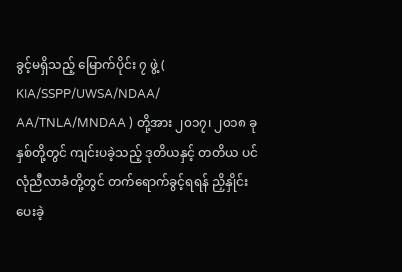ခွင့်မရှိသည့် မြောက်ပိုင်း ၇ ဖွဲ့ ( KIA/SSPP/UWSA/NDAA/ AA/TNLA/MNDAA ) တို့အား ၂၀၁၇၊ ၂၀၁၈ ခုနှစ်တို့တွင် ကျင်းပခဲ့သည့် ဒုတိယနှင့် တတိယ ပင်လုံညီလာခံတို့တွင် တက်ရောက်ခွင့်ရရန် ညှိနှိုင်းပေးခဲ့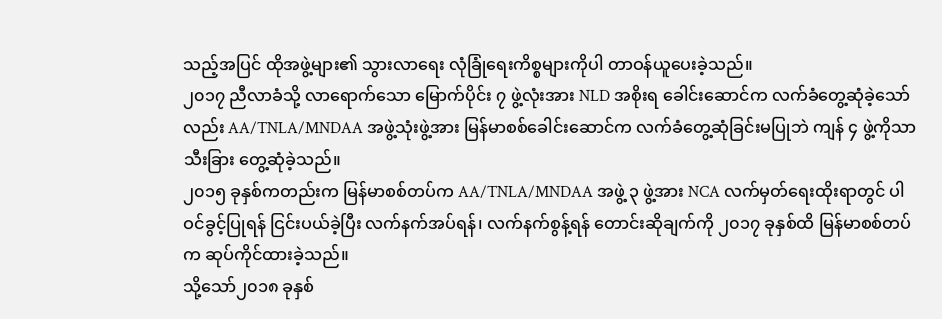သည့်အပြင် ထိုအဖွဲ့များ၏ သွားလာရေး လုံခြုံရေးကိစ္စများကိုပါ တာဝန်ယူပေးခဲ့သည်။
၂၀၁၇ ညီလာခံသို့ လာရောက်သော မြောက်ပိုင်း ၇ ဖွဲ့လုံးအား NLD အစိုးရ ခေါင်းဆောင်က လက်ခံတွေ့ဆုံခဲ့သော်လည်း AA/TNLA/MNDAA အဖွဲ့သုံးဖွဲ့အား မြန်မာစစ်ခေါင်းဆောင်က လက်ခံတွေ့ဆုံခြင်းမပြုဘဲ ကျန် ၄ ဖွဲ့ကိုသာ သီးခြား တွေ့ဆုံခဲ့သည်။
၂၀၁၅ ခုနှစ်ကတည်းက မြန်မာစစ်တပ်က AA/TNLA/MNDAA အဖွဲ့ ၃ ဖွဲ့အား NCA လက်မှတ်ရေးထိုးရာတွင် ပါဝင်ခွင့်ပြုရန် ငြင်းပယ်ခဲ့ပြီး လက်နက်အပ်ရန်၊ လက်နက်စွန့်ရန် တောင်းဆိုချက်ကို ၂၀၁၇ ခုနှစ်ထိ မြန်မာစစ်တပ်က ဆုပ်ကိုင်ထားခဲ့သည်။
သို့သော်၂၀၁၈ ခုနှစ်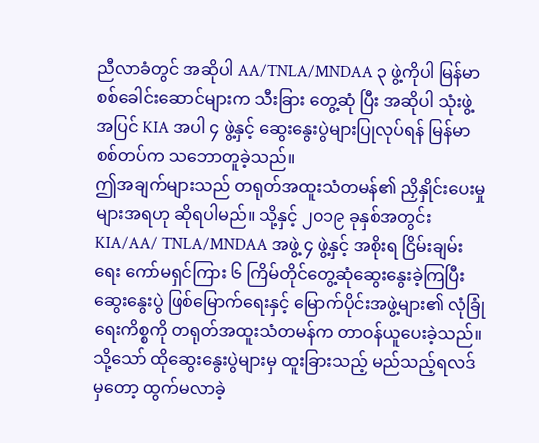ညီလာခံတွင် အဆိုပါ AA/TNLA/MNDAA ၃ ဖွဲ့ကိုပါ မြန်မာစစ်ခေါင်းဆောင်များက သီးခြား တွေ့ဆုံ ပြီး အဆိုပါ သုံးဖွဲ့အပြင် KIA အပါ ၄ ဖွဲ့နှင့် ဆွေးနွေးပွဲများပြုလုပ်ရန် မြန်မာစစ်တပ်က သဘောတူခဲ့သည်။
ဤအချက်များသည် တရုတ်အထူးသံတမန်၏ ညှိနှိုင်းပေးမှုများအရဟု ဆိုရပါမည်။ သို့နှင့် ၂၀၁၉ ခုနှစ်အတွင်း KIA/AA/ TNLA/MNDAA အဖွဲ့ ၄ ဖွဲ့နှင့် အစိုးရ ငြိမ်းချမ်းရေး ကော်မရှင်ကြား ၆ ကြိမ်တိုင်တွေ့ဆုံဆွေးနွေးခဲ့ကြပြီး ဆွေးနွေးပွဲ ဖြစ်မြောက်ရေးနှင့် မြောက်ပိုင်းအဖွဲ့များ၏ လုံခြုံရေးကိစ္စကို တရုတ်အထူးသံတမန်က တာဝန်ယူပေးခဲ့သည်။
သို့သော် ထိုဆွေးနွေးပွဲများမှ ထူးခြားသည့် မည်သည့်ရလဒ်မှတော့ ထွက်မလာခဲ့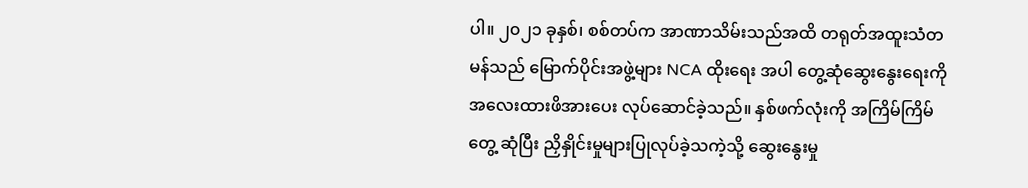ပါ။ ၂၀၂၁ ခုနှစ်၊ စစ်တပ်က အာဏာသိမ်းသည်အထိ တရုတ်အထူးသံတမန်သည် မြောက်ပိုင်းအဖွဲ့များ NCA ထိုးရေး အပါ တွေ့ဆုံဆွေးနွေးရေးကို အလေးထားဖိအားပေး လုပ်ဆောင်ခဲ့သည်။ နှစ်ဖက်လုံးကို အကြိမ်ကြိမ်တွေ့ ဆုံပြီး ညှိနှိုင်းမှုများပြုလုပ်ခဲ့သကဲ့သို့ ဆွေးနွေးမှု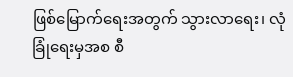ဖြစ်မြောက်ရေးအတွက် သွားလာရေး၊ လုံခြုံရေးမှအစ စီ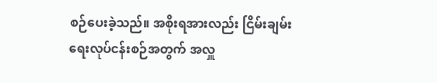စဉ်ပေးခဲ့သည်။ အစိုးရအားလည်း ငြိမ်းချမ်းရေးလုပ်ငန်းစဉ်အတွက် အလှူ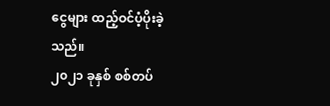ငွေများ ထည့်ဝင်ပံ့ပိုးခဲ့သည်။
၂၀၂၁ ခုနှစ် စစ်တပ်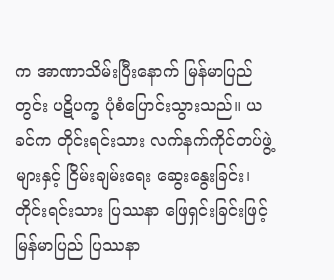က အာဏာသိမ်းပြီးနောက် မြန်မာပြည်တွင်း ပဋိပက္ခ ပုံစံပြောင်းသွားသည်။ ယခင်က တိုင်းရင်းသား လက်နက်ကိုင်တပ်ဖွဲ့များနှင့် ငြိမ်းချမ်းရေး ဆွေးနွေးခြင်း၊ တိုင်းရင်းသား ပြဿနာ ဖြေရှင်းခြင်းဖြင့် မြန်မာပြည် ပြဿနာ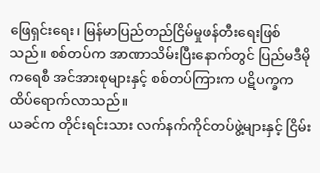ဖြေရှင်းရေး၊ မြန်မာပြည်တည်ငြိမ်မှုဖန်တီးရေးဖြစ်သည်။ စစ်တပ်က အာဏာသိမ်းပြီးနောက်တွင် ပြည်မဒီမိုကရေစီ အင်အားစုများနှင့် စစ်တပ်ကြားက ပဋိပက္ခက ထိပ်ရောက်လာသည်။
ယခင်က တိုင်းရင်းသား လက်နက်ကိုင်တပ်ဖွဲ့များနှင့် ငြိမ်း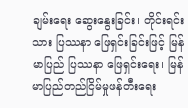ချမ်းရေး ဆွေးနွေးခြင်း၊ တိုင်းရင်းသား ပြဿနာ ဖြေရှင်းခြင်းဖြင့် မြန်မာပြည် ပြဿနာ ဖြေရှင်းရေး၊ မြန်မာပြည်တည်ငြိမ်မှုဖန်တီးရေး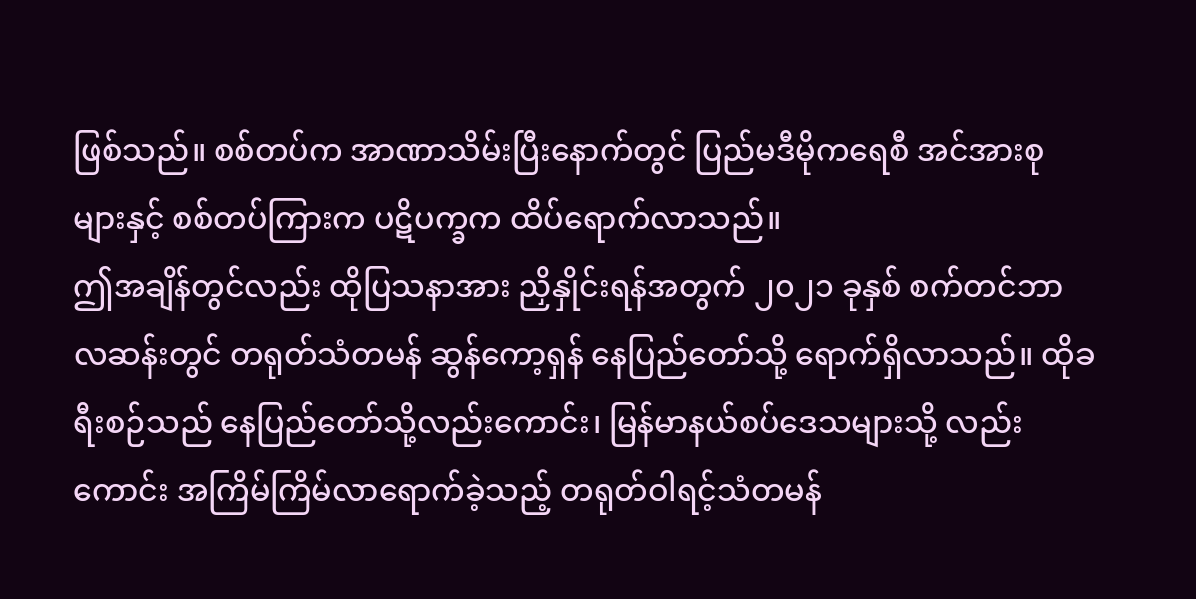ဖြစ်သည်။ စစ်တပ်က အာဏာသိမ်းပြီးနောက်တွင် ပြည်မဒီမိုကရေစီ အင်အားစုများနှင့် စစ်တပ်ကြားက ပဋိပက္ခက ထိပ်ရောက်လာသည်။
ဤအချိန်တွင်လည်း ထိုပြသနာအား ညှိနှိုင်းရန်အတွက် ၂၀၂၁ ခုနှစ် စက်တင်ဘာလဆန်းတွင် တရုတ်သံတမန် ဆွန်ကော့ရှန် နေပြည်တော်သို့ ရောက်ရှိလာသည်။ ထိုခရီးစဉ်သည် နေပြည်တော်သို့လည်းကောင်း၊ မြန်မာနယ်စပ်ဒေသများသို့ လည်းကောင်း အကြိမ်ကြိမ်လာရောက်ခဲ့သည့် တရုတ်ဝါရင့်သံတမန်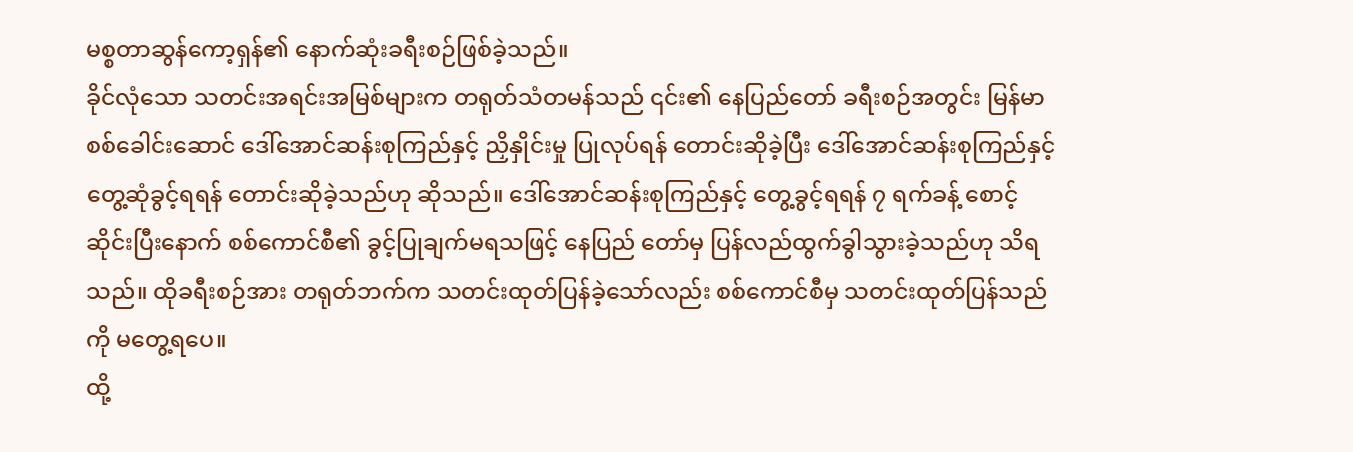မစ္စတာဆွန်ကော့ရှန်၏ နောက်ဆုံးခရီးစဉ်ဖြစ်ခဲ့သည်။
ခိုင်လုံသော သတင်းအရင်းအမြစ်များက တရုတ်သံတမန်သည် ၎င်း၏ နေပြည်တော် ခရီးစဉ်အတွင်း မြန်မာ စစ်ခေါင်းဆောင် ဒေါ်အောင်ဆန်းစုကြည်နှင့် ညှိနှိုင်းမှု ပြုလုပ်ရန် တောင်းဆိုခဲ့ပြီး ဒေါ်အောင်ဆန်းစုကြည်နှင့် တွေ့ဆုံခွင့်ရရန် တောင်းဆိုခဲ့သည်ဟု ဆိုသည်။ ဒေါ်အောင်ဆန်းစုကြည်နှင့် တွေ့ခွင့်ရရန် ၇ ရက်ခန့် စောင့်ဆိုင်းပြီးနောက် စစ်ကောင်စီ၏ ခွင့်ပြုချက်မရသဖြင့် နေပြည် တော်မှ ပြန်လည်ထွက်ခွါသွားခဲ့သည်ဟု သိရသည်။ ထိုခရီးစဉ်အား တရုတ်ဘက်က သတင်းထုတ်ပြန်ခဲ့သော်လည်း စစ်ကောင်စီမှ သတင်းထုတ်ပြန်သည်ကို မတွေ့ရပေ။
ထို့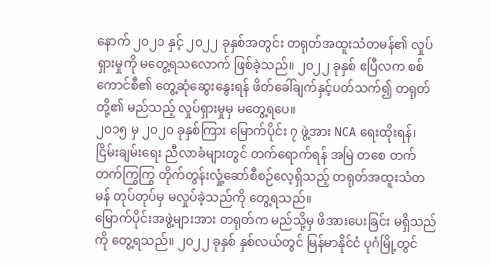နောက် ၂၀၂၁ နှင့် ၂၀၂၂ ခုနှစ်အတွင်း တရုတ်အထူးသံတမန်၏ လှုပ်ရှားမှုကို မတွေ့ရသလောက် ဖြစ်ခဲ့သည်။ ၂၀၂၂ ခုနှစ် ဧပြီလက စစ်ကောင်စီ၏ တွေ့ဆုံဆွေးနွေးရန် ဖိတ်ခေါ်ချက်နှင့်ပတ်သက်၍ တရုတ်တို့၏ မည်သည့် လှုပ်ရှားမှုမှ မတွေ့ရပေ။
၂၀၁၅ မှ ၂၀၂၀ ခုနှစ်ကြား မြောက်ပိုင်း ၇ ဖွဲ့အား NCA ရေးထိုးရန်၊ ငြိမ်းချမ်းရေး ညီလာခံများတွင် တက်ရောက်ရန် အမြဲ တစေ တက်တက်ကြွကြွ တိုက်တွန်းလှုံ့ဆော်စီစဉ်လေ့ရှိသည့် တရုတ်အထူးသံတမန် တုပ်တုပ်မှ မလှုပ်ခဲ့သည်ကို တွေ့ရသည်။
မြောက်ပိုင်းအဖွဲ့များအား တရုတ်က မည်သို့မှ ဖိအားပေးခြင်း မရှိသည်ကို တွေ့ရသည်။ ၂၀၂၂ ခုနှစ် နှစ်လယ်တွင် မြန်မာနိုင်ငံ ပုဂံမြို့တွင်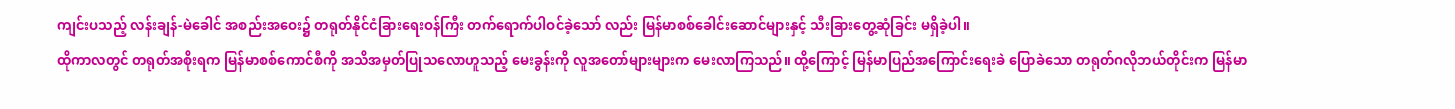ကျင်းပသည့် လန်းချန်-မဲခေါင် အစည်းအဝေး၌ တရုတ်နိုင်ငံခြားရေးဝန်ကြီး တက်ရောက်ပါဝင်ခဲ့သော် လည်း မြန်မာစစ်ခေါင်းဆောင်များနှင့် သီးခြားတွေ့ဆုံခြင်း မရှိခဲ့ပါ။
ထိုကာလတွင် တရုတ်အစိုးရက မြန်မာစစ်ကောင်စီကို အသိအမှတ်ပြုသလောဟူသည့် မေးခွန်းကို လူအတော်များများက မေးလာကြသည်။ ထို့ကြောင့် မြန်မာပြည်အကြောင်းရေးခဲ ပြောခဲသော တရုတ်ဂလိုဘယ်တိုင်းက မြန်မာ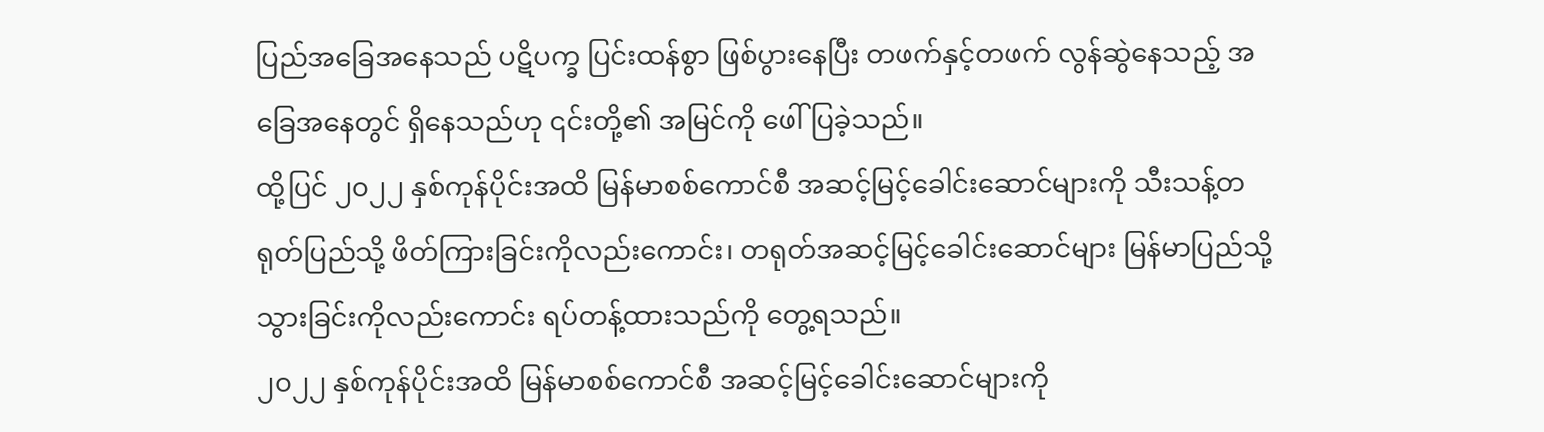ပြည်အခြေအနေသည် ပဋိပက္ခ ပြင်းထန်စွာ ဖြစ်ပွားနေပြီး တဖက်နှင့်တဖက် လွန်ဆွဲနေသည့် အခြေအနေတွင် ရှိနေသည်ဟု ၎င်းတို့၏ အမြင်ကို ဖေါ်ပြခဲ့သည်။
ထို့ပြင် ၂၀၂၂ နှစ်ကုန်ပိုင်းအထိ မြန်မာစစ်ကောင်စီ အဆင့်မြင့်ခေါင်းဆောင်များကို သီးသန့်တရုတ်ပြည်သို့ ဖိတ်ကြားခြင်းကိုလည်းကောင်း၊ တရုတ်အဆင့်မြင့်ခေါင်းဆောင်များ မြန်မာပြည်သို့ သွားခြင်းကိုလည်းကောင်း ရပ်တန့်ထားသည်ကို တွေ့ရသည်။
၂၀၂၂ နှစ်ကုန်ပိုင်းအထိ မြန်မာစစ်ကောင်စီ အဆင့်မြင့်ခေါင်းဆောင်များကို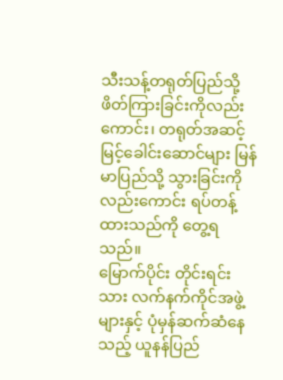သီးသန့်တရုတ်ပြည်သို့ ဖိတ်ကြားခြင်းကိုလည်းကောင်း၊ တရုတ်အဆင့်မြင့်ခေါင်းဆောင်များ မြန်မာပြည်သို့ သွားခြင်းကိုလည်းကောင်း ရပ်တန့်ထားသည်ကို တွေ့ရသည်။
မြောက်ပိုင်း တိုင်းရင်းသား လက်နက်ကိုင်အဖွဲ့များနှင့် ပုံမှန်ဆက်ဆံနေသည့် ယူနန်ပြည်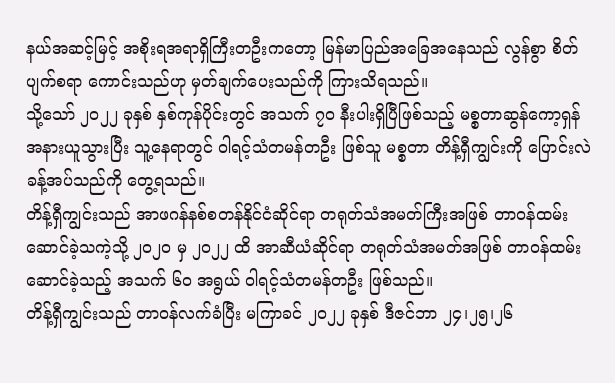နယ်အဆင့်မြင့် အစိုးရအရာရှိကြီးတဦးကတော့ မြန်မာပြည်အခြေအနေသည် လွန်စွာ စိတ်ပျက်စရာ ကောင်းသည်ဟု မှတ်ချက်ပေးသည်ကို ကြားသိရသည်။
သို့သော် ၂၀၂၂ ခုနှစ် နှစ်ကုန်ပိုင်းတွင် အသက် ၇၀ နီးပါးရှိပြီဖြစ်သည့် မစ္စတာဆွန်ကော့ရှန် အနားယူသွားပြီး သူ့နေရာတွင် ဝါရင့်သံတမန်တဦး ဖြစ်သူ မစ္စတာ တိန့်ရှီကျွင်းကို ပြောင်းလဲခန့်အပ်သည်ကို တွေ့ရသည်။
တိန့်ရှီကျွင်းသည် အာဖဂန်နစ်စတန်နိုင်ငံဆိုင်ရာ တရုတ်သံအမတ်ကြီးအဖြစ် တာဝန်ထမ်းဆောင်ခဲ့သကဲ့သို့ ၂၀၂၀ မှ ၂၀၂၂ ထိ အာဆီယံဆိုင်ရာ တရုတ်သံအမတ်အဖြစ် တာဝန်ထမ်းဆောင်ခဲ့သည့် အသက် ၆၀ အရွယ် ဝါရင့်သံတမန်တဦး ဖြစ်သည်။
တိန့်ရှီကျွင်းသည် တာဝန်လက်ခံပြီး မကြာခင် ၂၀၂၂ ခုနှစ် ဒီဇင်ဘာ ၂၄၊၂၅၊၂၆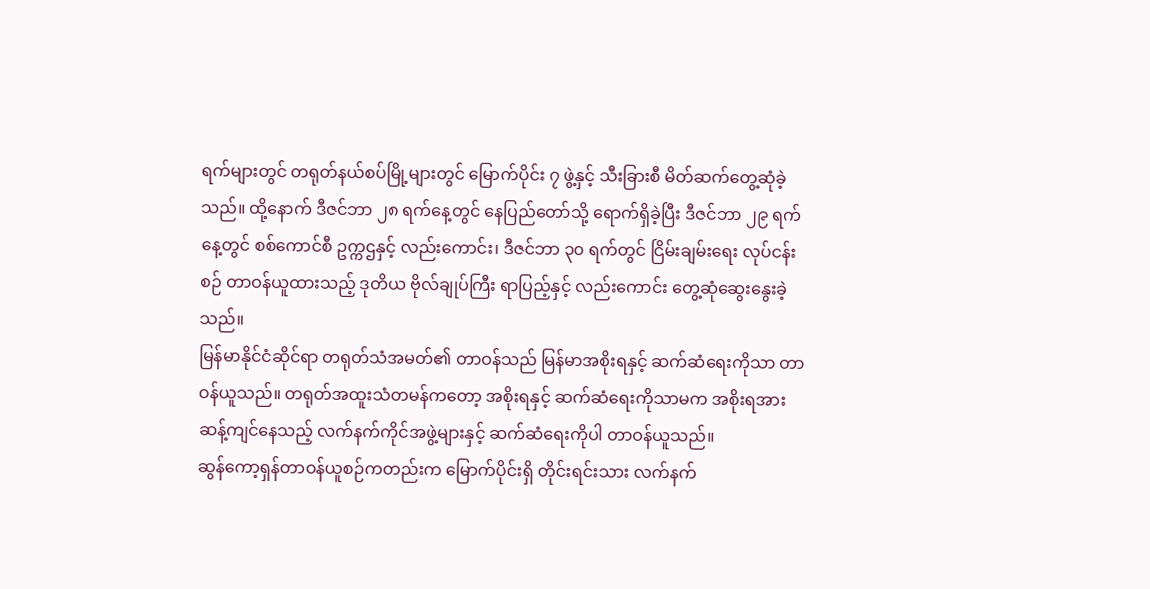ရက်များတွင် တရုတ်နယ်စပ်မြို့များတွင် မြောက်ပိုင်း ၇ ဖွဲ့နှင့် သီးခြားစီ မိတ်ဆက်တွေ့ဆုံခဲ့သည်။ ထို့နောက် ဒီဇင်ဘာ ၂၈ ရက်နေ့တွင် နေပြည်တော်သို့ ရောက်ရှိခဲ့ပြီး ဒီဇင်ဘာ ၂၉ ရက်နေ့တွင် စစ်ကောင်စီ ဥက္ကဌနှင့် လည်းကောင်း၊ ဒီဇင်ဘာ ၃၀ ရက်တွင် ငြိမ်းချမ်းရေး လုပ်ငန်းစဉ် တာဝန်ယူထားသည့် ဒုတိယ ဗိုလ်ချုပ်ကြီး ရာပြည့်နှင့် လည်းကောင်း တွေ့ဆုံဆွေးနွေးခဲ့သည်။
မြန်မာနိုင်ငံဆိုင်ရာ တရုတ်သံအမတ်၏ တာဝန်သည် မြန်မာအစိုးရနှင့် ဆက်ဆံရေးကိုသာ တာဝန်ယူသည်။ တရုတ်အထူးသံတမန်ကတော့ အစိုးရနှင့် ဆက်ဆံရေးကိုသာမက အစိုးရအား ဆန့်ကျင်နေသည့် လက်နက်ကိုင်အဖွဲ့များနှင့် ဆက်ဆံရေးကိုပါ တာဝန်ယူသည်။
ဆွန်ကော့ရှန်တာဝန်ယူစဉ်ကတည်းက မြောက်ပိုင်းရှိ တိုင်းရင်းသား လက်နက်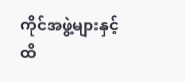ကိုင်အဖွဲ့များနှင့် ထိ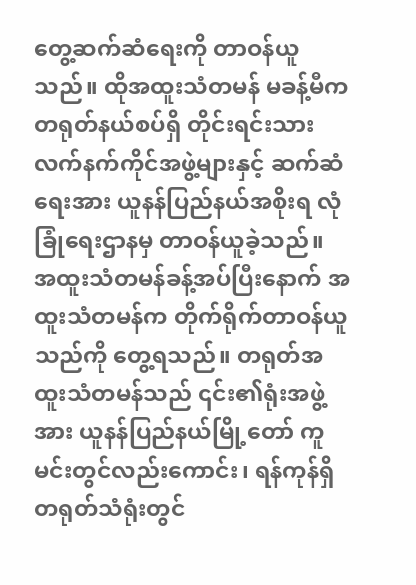တွေ့ဆက်ဆံရေးကို တာဝန်ယူသည်။ ထိုအထူးသံတမန် မခန့်မီက တရုတ်နယ်စပ်ရှိ တိုင်းရင်းသား လက်နက်ကိုင်အဖွဲ့များနှင့် ဆက်ဆံရေးအား ယူနန်ပြည်နယ်အစိုးရ လုံခြုံရေးဌာနမှ တာဝန်ယူခဲ့သည်။
အထူးသံတမန်ခန့်အပ်ပြီးနောက် အထူးသံတမန်က တိုက်ရိုက်တာဝန်ယူသည်ကို တွေ့ရသည်။ တရုတ်အထူးသံတမန်သည် ၎င်း၏ရုံးအဖွဲ့အား ယူနန်ပြည်နယ်မြို့တော် ကူမင်းတွင်လည်းကောင်း၊ ရန်ကုန်ရှိတရုတ်သံရုံးတွင်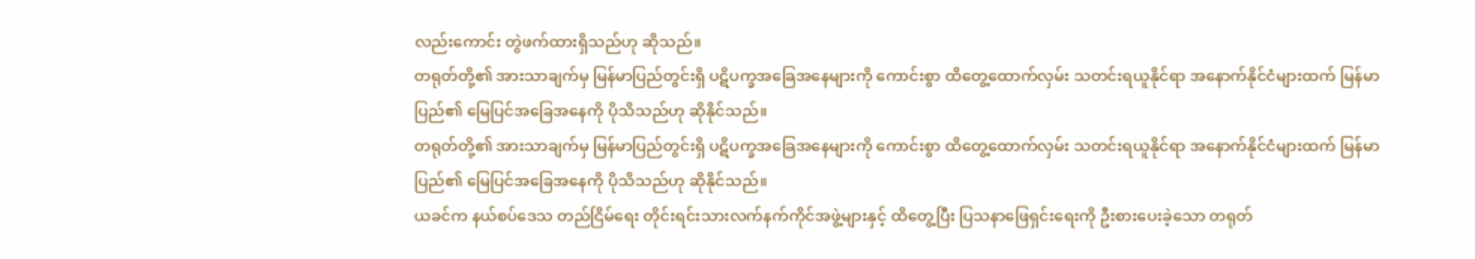လည်းကောင်း တွဲဖက်ထားရှိသည်ဟု ဆိုသည်။
တရုတ်တို့၏ အားသာချက်မှ မြန်မာပြည်တွင်းရှိ ပဋိပက္ခအခြေအနေများကို ကောင်းစွာ ထိတွေ့ထောက်လှမ်း သတင်းရယူနိုင်ရာ အနောက်နိုင်ငံများထက် မြန်မာပြည်၏ မြေပြင်အခြေအနေကို ပိုသိသည်ဟု ဆိုနိုင်သည်။
တရုတ်တို့၏ အားသာချက်မှ မြန်မာပြည်တွင်းရှိ ပဋိပက္ခအခြေအနေများကို ကောင်းစွာ ထိတွေ့ထောက်လှမ်း သတင်းရယူနိုင်ရာ အနောက်နိုင်ငံများထက် မြန်မာပြည်၏ မြေပြင်အခြေအနေကို ပိုသိသည်ဟု ဆိုနိုင်သည်။
ယခင်က နယ်စပ်ဒေသ တည်ငြိမ်ရေး တိုင်းရင်းသားလက်နက်ကိုင်အဖွဲ့များနှင့် ထိတွေ့ပြီး ပြသနာဖြေရှင်းရေးကို ဦးစားပေးခဲ့သော တရုတ်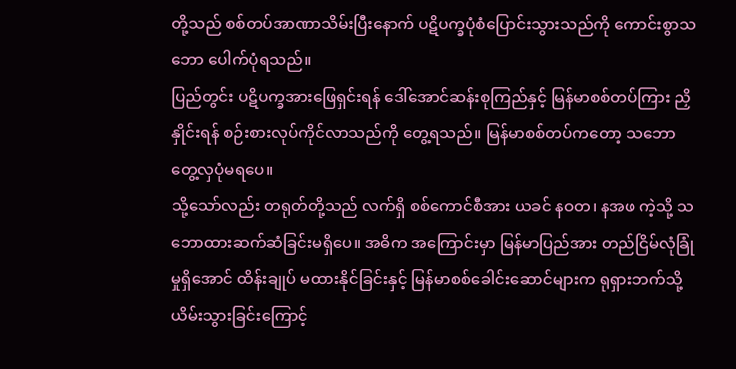တို့သည် စစ်တပ်အာဏာသိမ်းပြီးနောက် ပဋိပက္ခပုံစံပြောင်းသွားသည်ကို ကောင်းစွာသဘော ပေါက်ပုံရသည်။
ပြည်တွင်း ပဋိပက္ခအားဖြေရှင်းရန် ဒေါ်အောင်ဆန်းစုကြည်နှင့် မြန်မာစစ်တပ်ကြား ညှိနှိုင်းရန် စဉ်းစားလုပ်ကိုင်လာသည်ကို တွေ့ရသည်။ မြန်မာစစ်တပ်ကတော့ သဘောတွေ့လှပုံမရပေ။
သို့သော်လည်း တရုတ်တို့သည် လက်ရှိ စစ်ကောင်စီအား ယခင် နဝတ၊ နအဖ ကဲ့သို့ သဘောထားဆက်ဆံခြင်းမရှိပေ။ အဓိက အကြောင်းမှာ မြန်မာပြည်အား တည်ငြိမ်လုံခြုံမှုရှိအောင် ထိန်းချုပ် မထားနိုင်ခြင်းနှင့် မြန်မာစစ်ခေါင်းဆောင်များက ရုရှားဘက်သို့ ယိမ်းသွားခြင်းကြောင့်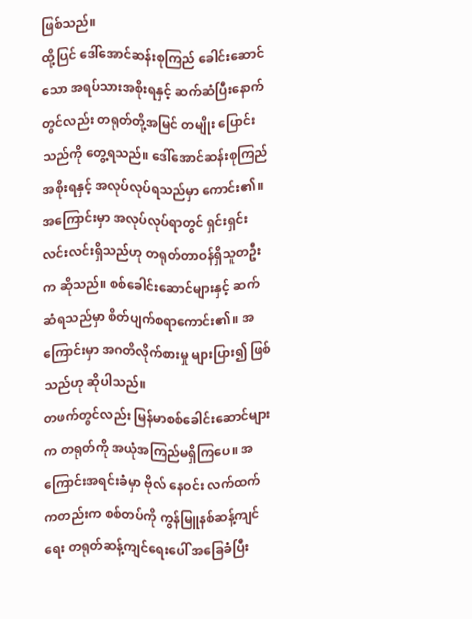ဖြစ်သည်။
ထို့ပြင် ဒေါ်အောင်ဆန်းစုကြည် ခေါင်းဆောင်သော အရပ်သားအစိုးရနှင့် ဆက်ဆံပြီးနောက်တွင်လည်း တရုတ်တို့အမြင် တမျိုး ပြောင်းသည်ကို တွေ့ရသည်။ ဒေါ်အောင်ဆန်းစုကြည်အစိုးရနှင့် အလုပ်လုပ်ရသည်မှာ ကောင်း၏။ အကြောင်းမှာ အလုပ်လုပ်ရာတွင် ရှင်းရှင်းလင်းလင်းရှိသည်ဟု တရုတ်တာဝန်ရှိသူတဦးက ဆိုသည်။ စစ်ခေါင်းဆောင်များနှင့် ဆက်ဆံရသည်မှာ စိတ်ပျက်စရာကောင်း၏။ အကြောင်းမှာ အဂတိလိုက်စားမှု များပြား၍ ဖြစ်သည်ဟု ဆိုပါသည်။
တဖက်တွင်လည်း မြန်မာစစ်ခေါင်းဆောင်များက တရုတ်ကို အယုံအကြည်မရှိကြပေ။ အကြောင်းအရင်းခံမှာ ဗိုလ် နေဝင်း လက်ထက်ကတည်းက စစ်တပ်ကို ကွန်မြူနစ်ဆန့်ကျင်ရေး တရုတ်ဆန့်ကျင်ရေးပေါ် အခြေခံပြီး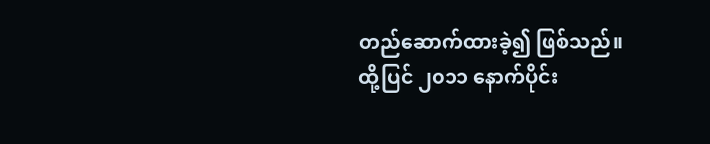တည်ဆောက်ထားခဲ့၍ ဖြစ်သည်။ ထို့ပြင် ၂၀၁၁ နောက်ပိုင်း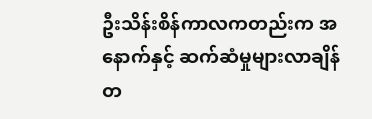ဦးသိန်းစိန်ကာလကတည်းက အနောက်နှင့် ဆက်ဆံမှုများလာချိန် တ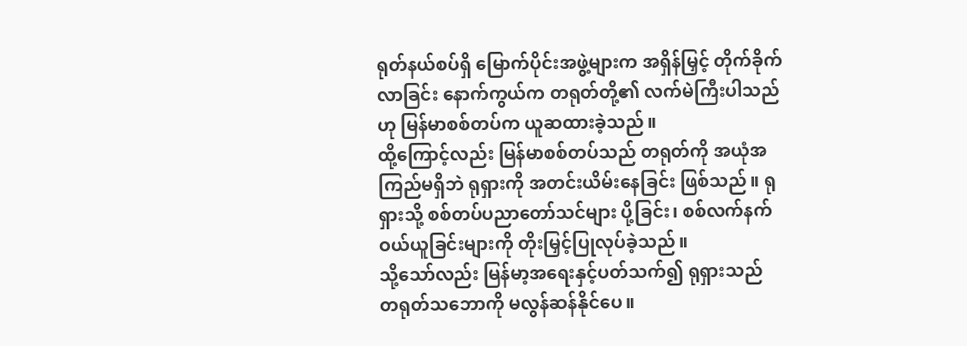ရုတ်နယ်စပ်ရှိ မြောက်ပိုင်းအဖွဲ့များက အရှိန်မြှင့် တိုက်ခိုက်လာခြင်း နောက်ကွယ်က တရုတ်တို့၏ လက်မဲကြီးပါသည်ဟု မြန်မာစစ်တပ်က ယူဆထားခဲ့သည်။
ထို့ကြောင့်လည်း မြန်မာစစ်တပ်သည် တရုတ်ကို အယုံအကြည်မရှိဘဲ ရုရှားကို အတင်းယိမ်းနေခြင်း ဖြစ်သည်။ ရုရှားသို့ စစ်တပ်ပညာတော်သင်များ ပို့ခြင်း၊ စစ်လက်နက်ဝယ်ယူခြင်းများကို တိုးမြှင့်ပြုလုပ်ခဲ့သည်။
သို့သော်လည်း မြန်မာ့အရေးနှင့်ပတ်သက်၍ ရုရှားသည် တရုတ်သဘောကို မလွန်ဆန်နိုင်ပေ။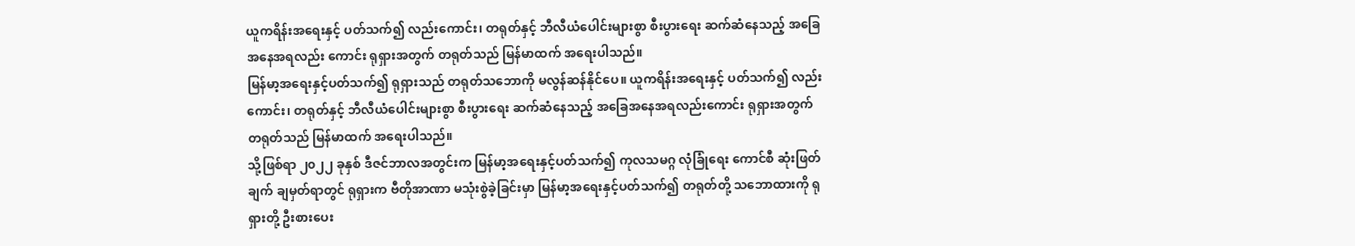ယူကရိန်းအရေးနှင့် ပတ်သက်၍ လည်းကောင်း၊ တရုတ်နှင့် ဘီလီယံပေါင်းများစွာ စီးပွားရေး ဆက်ဆံနေသည့် အခြေအနေအရလည်း ကောင်း ရုရှားအတွက် တရုတ်သည် မြန်မာထက် အရေးပါသည်။
မြန်မာ့အရေးနှင့်ပတ်သက်၍ ရုရှားသည် တရုတ်သဘောကို မလွန်ဆန်နိုင်ပေ။ ယူကရိန်းအရေးနှင့် ပတ်သက်၍ လည်းကောင်း၊ တရုတ်နှင့် ဘီလီယံပေါင်းများစွာ စီးပွားရေး ဆက်ဆံနေသည့် အခြေအနေအရလည်းကောင်း ရုရှားအတွက် တရုတ်သည် မြန်မာထက် အရေးပါသည်။
သို့ဖြစ်ရာ ၂၀၂၂ ခုနှစ် ဒီဇင်ဘာလအတွင်းက မြန်မာ့အရေးနှင့်ပတ်သက်၍ ကုလသမဂ္ဂ လုံခြုံရေး ကောင်စီ ဆုံးဖြတ်ချက် ချမှတ်ရာတွင် ရုရှားက ဗီတိုအာဏာ မသုံးစွဲခဲ့ခြင်းမှာ မြန်မာ့အရေးနှင့်ပတ်သက်၍ တရုတ်တို့ သဘောထားကို ရုရှားတို့ ဦးစားပေး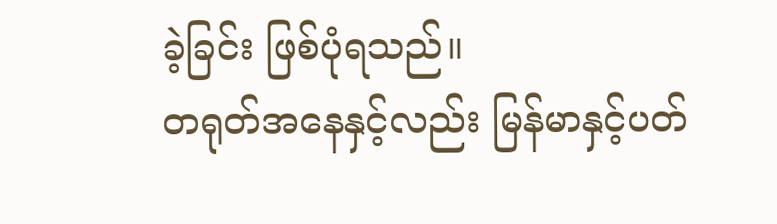ခဲ့ခြင်း ဖြစ်ပုံရသည်။
တရုတ်အနေနှင့်လည်း မြန်မာနှင့်ပတ်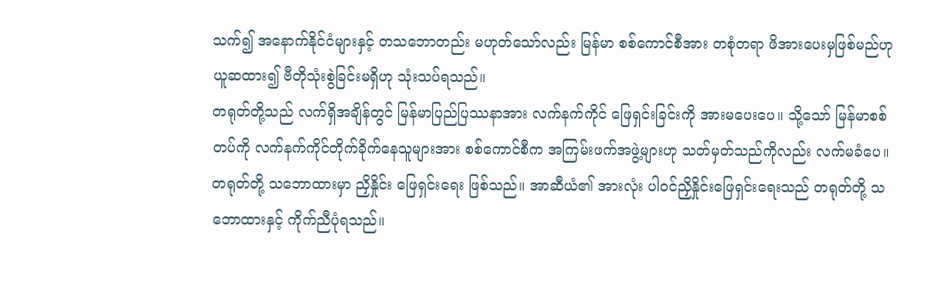သက်၍ အနောက်နိုင်ငံများနှင့် တသဘောတည်း မဟုတ်သော်လည်း မြန်မာ စစ်ကောင်စီအား တစုံတရာ ဖိအားပေးမှဖြစ်မည်ဟု ယူဆထား၍ ဗီတိုသုံးစွဲခြင်းမရှိဟု သုံးသပ်ရသည်။
တရုတ်တို့သည် လက်ရှိအချိန်တွင် မြန်မာပြည်ပြဿနာအား လက်နက်ကိုင် ဖြေရှင်းခြင်းကို အားမပေးပေ။ သို့သော် မြန်မာစစ်တပ်ကို လက်နက်ကိုင်တိုက်ခိုက်နေသူများအား စစ်ကောင်စီက အကြမ်းဖက်အဖွဲ့များဟု သတ်မှတ်သည်ကိုလည်း လက်မခံပေ။
တရုတ်တို့ သဘောထားမှာ ညှိနှိုင်း ဖြေရှင်းရေး ဖြစ်သည်။ အာဆီယံ၏ အားလုံး ပါဝင်ညှိနှိုင်းဖြေရှင်းရေးသည် တရုတ်တို့ သဘောထားနှင့် ကိုက်ညီပုံရသည်။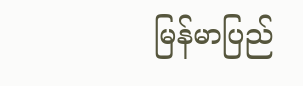မြန်မာပြည်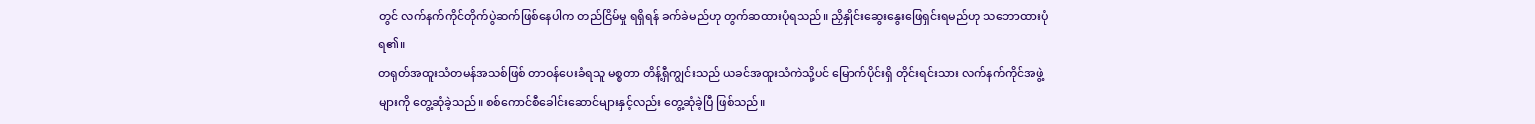တွင် လက်နက်ကိုင်တိုက်ပွဲဆက်ဖြစ်နေပါက တည်ငြိမ်မှု ရရှိရန် ခက်ခဲမည်ဟု တွက်ဆထားပုံရသည်။ ညှိနှိုင်းဆွေးနွေးဖြေရှင်းရမည်ဟု သဘောထားပုံရ၏။
တရုတ်အထူးသံတမန်အသစ်ဖြစ် တာဝန်ပေးခံရသူ မစ္စတာ တိန့်ရှီကျွင်းသည် ယခင်အထူးသံကဲသို့ပင် မြောက်ပိုင်းရှိ တိုင်းရင်းသား လက်နက်ကိုင်အဖွဲ့များကို တွေ့ဆုံခဲ့သည်။ စစ်ကောင်စီခေါင်းဆောင်များနှင့်လည်း တွေ့ဆုံခဲ့ပြီ ဖြစ်သည်။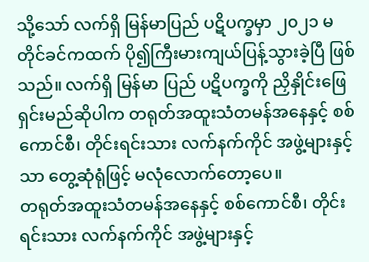သို့သော် လက်ရှိ မြန်မာပြည် ပဋိပက္ခမှာ ၂၀၂၁ မတိုင်ခင်ကထက် ပို၍ကြီးမားကျယ်ပြန့်သွားခဲ့ပြီ ဖြစ်သည်။ လက်ရှိ မြန်မာ ပြည် ပဋိပက္ခကို ညှိနှိုင်းဖြေရှင်းမည်ဆိုပါက တရုတ်အထူးသံတမန်အနေနှင့် စစ်ကောင်စီ၊ တိုင်းရင်းသား လက်နက်ကိုင် အဖွဲ့များနှင့်သာ တွေ့ဆုံရုံဖြင့် မလုံလောက်တော့ပေ။
တရုတ်အထူးသံတမန်အနေနှင့် စစ်ကောင်စီ၊ တိုင်းရင်းသား လက်နက်ကိုင် အဖွဲ့များနှင့်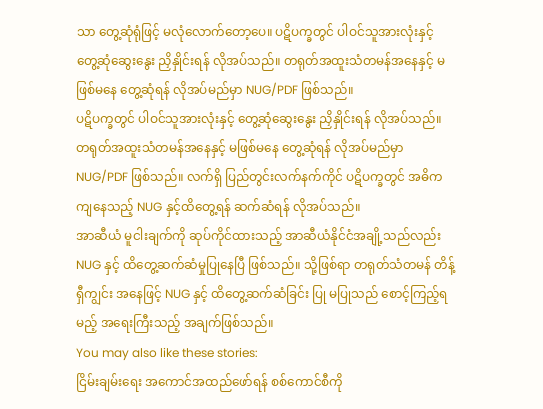သာ တွေ့ဆုံရုံဖြင့် မလုံလောက်တော့ပေ။ ပဋိပက္ခတွင် ပါဝင်သူအားလုံးနှင့် တွေ့ဆုံဆွေးနွေး ညှိနှိုင်းရန် လိုအပ်သည်။ တရုတ်အထူးသံတမန်အနေနှင့် မဖြစ်မနေ တွေ့ဆုံရန် လိုအပ်မည်မှာ NUG/PDF ဖြစ်သည်။
ပဋိပက္ခတွင် ပါဝင်သူအားလုံးနှင့် တွေ့ဆုံဆွေးနွေး ညှိနှိုင်းရန် လိုအပ်သည်။ တရုတ်အထူးသံတမန်အနေနှင့် မဖြစ်မနေ တွေ့ဆုံရန် လိုအပ်မည်မှာ NUG/PDF ဖြစ်သည်။ လက်ရှိ ပြည်တွင်းလက်နက်ကိုင် ပဋိပက္ခတွင် အဓိကကျနေသည့် NUG နှင့်ထိတွေ့ရန် ဆက်ဆံရန် လိုအပ်သည်။
အာဆီယံ မူငါးချက်ကို ဆုပ်ကိုင်ထားသည့် အာဆီယံနိုင်ငံအချို့သည်လည်း NUG နှင့် ထိတွေ့ဆက်ဆံမှုပြုနေပြီ ဖြစ်သည်။ သို့ဖြစ်ရာ တရုတ်သံတမန် တိန့်ရှီကျွင်း အနေဖြင့် NUG နှင့် ထိတွေ့ဆက်ဆံခြင်း ပြု မပြုသည် စောင့်ကြည့်ရမည့် အရေးကြီးသည့် အချက်ဖြစ်သည်။
You may also like these stories:
ငြိမ်းချမ်းရေး အကောင်အထည်ဖော်ရန် စစ်ကောင်စီကို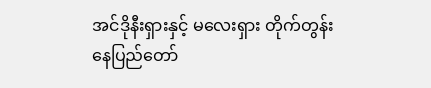အင်ဒိုနီးရှားနှင့် မလေးရှား တိုက်တွန်း
နေပြည်တော်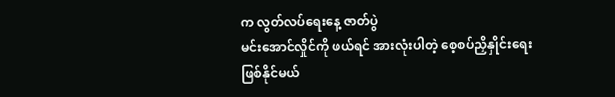က လွတ်လပ်ရေးနေ့ ဇာတ်ပွဲ
မင်းအောင်လှိုင်ကို ဖယ်ရင် အားလုံးပါတဲ့ စေ့စပ်ညှိနှိုင်းရေး ဖြစ်နိုင်မယ်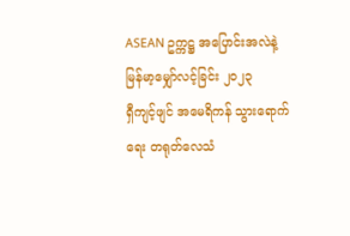ASEAN ဥက္ကဋ္ဌ အပြောင်းအလဲနဲ့ မြန်မာ့မျှော်လင့်ခြင်း ၂၀၂၃
ရှီကျင့်ဖျင် အမေရိကန် သွားရောက်ရေး တရုတ်လေသံ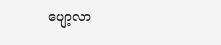ပျော့လာ